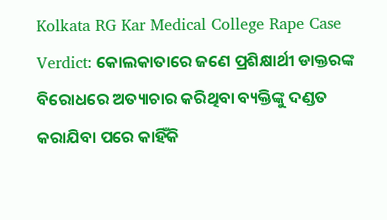Kolkata RG Kar Medical College Rape Case Verdict: କୋଲକାତାରେ ଜଣେ ପ୍ରଶିକ୍ଷାର୍ଥୀ ଡାକ୍ତରଙ୍କ ବିରୋଧରେ ଅତ୍ୟାଚାର କରିଥିବା ବ୍ୟକ୍ତିଙ୍କୁ ଦଣ୍ଡତ କରାଯିବା ପରେ କାହିଁକି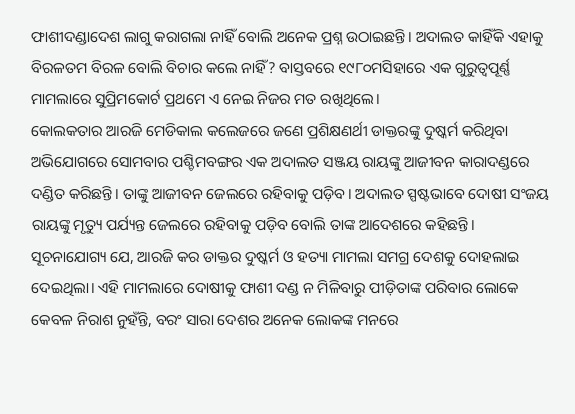ଫାଶୀଦଣ୍ଡାଦେଶ ଲାଗୁ କରାଗଲା ନାହିଁ ବୋଲି ଅନେକ ପ୍ରଶ୍ନ ଉଠାଇଛନ୍ତି। ଅଦାଲତ କାହିଁକି ଏହାକୁ ବିରଳତମ ବିରଳ ବୋଲି ବିଚାର କଲେ ନାହିଁ? ବାସ୍ତବରେ ୧୯୮୦ମସିହାରେ ଏକ ଗୁରୁତ୍ୱପୂର୍ଣ୍ଣ ମାମଲାରେ ସୁପ୍ରିମକୋର୍ଟ ପ୍ରଥମେ ଏ ନେଇ ନିଜର ମତ ରଖିଥିଲେ।
କୋଲକତାର ଆରଜି ମେଡିକାଲ କଲେଜରେ ଜଣେ ପ୍ରଶିକ୍ଷଣର୍ଥୀ ଡାକ୍ତରଙ୍କୁ ଦୁଷ୍କର୍ମ କରିଥିବା ଅଭିଯୋଗରେ ସୋମବାର ପଶ୍ଚିମବଙ୍ଗର ଏକ ଅଦାଲତ ସଞ୍ଜୟ ରାୟଙ୍କୁ ଆଜୀବନ କାରାଦଣ୍ଡରେ ଦଣ୍ଡିତ କରିଛନ୍ତି। ତାଙ୍କୁ ଆଜୀବନ ଜେଲରେ ରହିବାକୁ ପଡ଼ିବ। ଅଦାଲତ ସ୍ପଷ୍ଟଭାବେ ଦୋଷୀ ସଂଜୟ ରାୟଙ୍କୁ ମୃତ୍ୟୁ ପର୍ଯ୍ୟନ୍ତ ଜେଲରେ ରହିବାକୁ ପଡ଼ିବ ବୋଲି ତାଙ୍କ ଆଦେଶରେ କହିଛନ୍ତି।
ସୂଚନାଯୋଗ୍ୟ ଯେ, ଆରଜି କର ଡାକ୍ତର ଦୁଷ୍କର୍ମ ଓ ହତ୍ୟା ମାମଲା ସମଗ୍ର ଦେଶକୁ ଦୋହଲାଇ ଦେଇଥିଲା। ଏହି ମାମଲାରେ ଦୋଷୀକୁ ଫାଶୀ ଦଣ୍ଡ ନ ମିଳିବାରୁ ପୀଡ଼ିତାଙ୍କ ପରିବାର ଲୋକେ କେବଳ ନିରାଶ ନୁହଁନ୍ତି, ବରଂ ସାରା ଦେଶର ଅନେକ ଲୋକଙ୍କ ମନରେ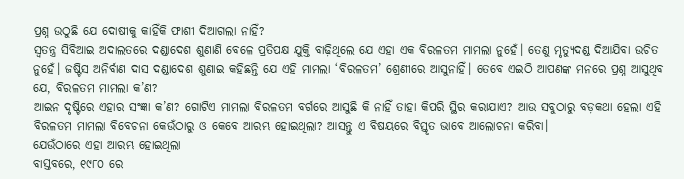ପ୍ରଶ୍ନ ଉଠୁଛି ଯେ ଦୋଷୀକୁ କାହିଁକି ଫାଶୀ ଦିଆଗଲା ନାହିଁ?
ସ୍ୱତନ୍ତ୍ର ସିବିଆଇ ଅଦାଲତରେ ଦଣ୍ଡାଦେଶ ଶୁଣାଣି ବେଳେ ପ୍ରତିପକ୍ଷ ଯୁକ୍ତି ବାଢ଼ିଥିଲେ ଯେ ଏହା ଏକ ବିରଳତମ ମାମଲା ନୁହେଁ। ତେଣୁ ମୃତ୍ୟୁଦଣ୍ଡ ଦିଆଯିବା ଉଚିତ ନୁହେଁ। ଜଷ୍ଟିସ ଅନିର୍ବାଣ ଦାସ ଦଣ୍ଡାଦେଶ ଶୁଣାଇ କହିଛନ୍ତି ଯେ ଏହି ମାମଲା ‘ବିରଳତମ’ ଶ୍ରେଣୀରେ ଆସୁନାହିଁ। ତେବେ ଏଇଠି ଆପଣଙ୍କ ମନରେ ପ୍ରଶ୍ନ ଆସୁଥିବ ଯେ, ବିରଳତମ ମାମଲା କ’ଣ?
ଆଇନ ଦୃଷ୍ଟିରେ ଏହାର ସଂଜ୍ଞା କ’ଣ? ଗୋଟିଏ ମାମଲା ବିରଳତମ ବର୍ଗରେ ଆସୁଛି କି ନାହିଁ ତାହା କିପରି ସ୍ଥିର କରାଯାଏ? ଆଉ ସବୁଠାରୁ ବଡ଼କଥା ହେଲା ଏହି ବିରଳତମ ମାମଲା ବିବେଚନା କେଉଁଠାରୁ ଓ କେବେ ଆରମ୍ଭ ହୋଇଥିଲା? ଆସନ୍ତୁ ଏ ବିଷୟରେ ବିସ୍ତୃତ ଭାବେ ଆଲୋଚନା କରିବା।
ଯେଉଁଠାରେ ଏହା ଆରମ୍ଭ ହୋଇଥିଲା
ବାସ୍ତବରେ, ୧୯୮୦ ରେ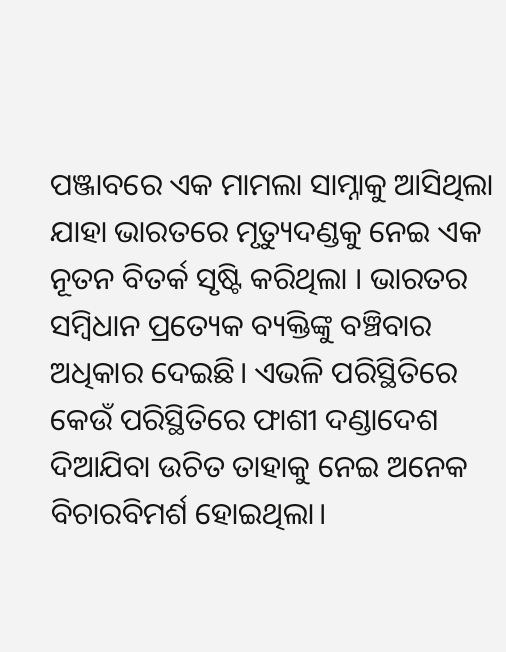ପଞ୍ଜାବରେ ଏକ ମାମଲା ସାମ୍ନାକୁ ଆସିଥିଲା ଯାହା ଭାରତରେ ମୃତ୍ୟୁଦଣ୍ଡକୁ ନେଇ ଏକ ନୂତନ ବିତର୍କ ସୃଷ୍ଟି କରିଥିଲା । ଭାରତର ସମ୍ବିଧାନ ପ୍ରତ୍ୟେକ ବ୍ୟକ୍ତିଙ୍କୁ ବଞ୍ଚିବାର ଅଧିକାର ଦେଇଛି। ଏଭଳି ପରିସ୍ଥିତିରେ କେଉଁ ପରିସ୍ଥିତିରେ ଫାଶୀ ଦଣ୍ଡାଦେଶ ଦିଆଯିବା ଉଚିତ ତାହାକୁ ନେଇ ଅନେକ ବିଚାରବିମର୍ଶ ହୋଇଥିଲା।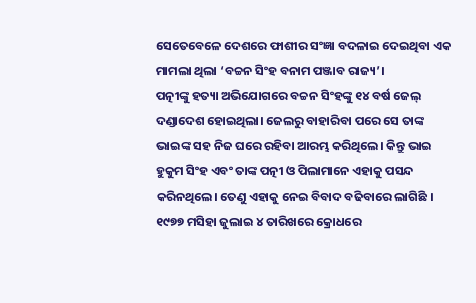ସେତେବେଳେ ଦେଶରେ ଫାଶୀର ସଂଜ୍ଞା ବଦଳାଇ ଦେଇଥିବା ଏକ ମାମଲା ଥିଲା ‘ବଚ୍ଚନ ସିଂହ ବନାମ ପଞ୍ଜାବ ରାଜ୍ୟ’।
ପତ୍ନୀଙ୍କୁ ହତ୍ୟା ଅଭିଯୋଗରେ ବଚ୍ଚନ ସିଂହଙ୍କୁ ୧୪ ବର୍ଷ ଜେଲ୍ ଦଣ୍ଡାଦେଶ ହୋଇଥିଲା। ଜେଲରୁ ବାହାରିବା ପରେ ସେ ତାଙ୍କ ଭାଇଙ୍କ ସହ ନିଜ ଘରେ ରହିବା ଆରମ୍ଭ କରିଥିଲେ। କିନ୍ତୁ ଭାଇ ହୁକୁମ ସିଂହ ଏବଂ ତାଙ୍କ ପତ୍ନୀ ଓ ପିଲାମାନେ ଏହାକୁ ପସନ୍ଦ କରିନଥିଲେ। ତେଣୁ ଏହାକୁ ନେଇ ବିବାଦ ବଢିବାରେ ଲାଗିଛି । ୧୯୭୭ ମସିହା ଜୁଲାଇ ୪ ତାରିଖରେ କ୍ରୋଧରେ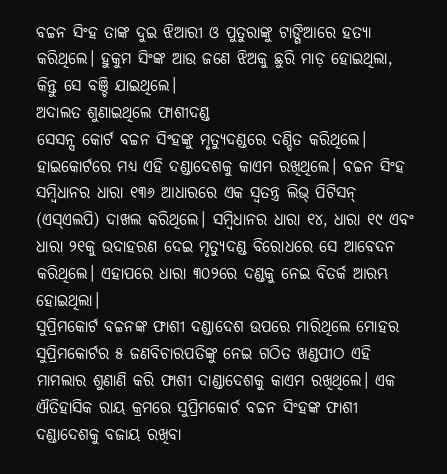ବଚ୍ଚନ ସିଂହ ତାଙ୍କ ଦୁଇ ଝିଆରୀ ଓ ପୁତୁରାଙ୍କୁ ଟାଙ୍ଗିଆରେ ହତ୍ୟା କରିଥିଲେ। ହୁକୁମ ସିଂଙ୍କ ଆଉ ଜଣେ ଝିଅକୁ ଛୁରି ମାଡ଼ ହୋଇଥିଲା, କିନ୍ତୁ ସେ ବଞ୍ଚି ଯାଇଥିଲେ।
ଅଦାଲତ ଶୁଣାଇଥିଲେ ଫାଶୀଦଣ୍ଡ
ସେସନ୍ସ କୋର୍ଟ ବଚ୍ଚନ ସିଂହଙ୍କୁ ମୃତ୍ୟୁଦଣ୍ଡରେ ଦଣ୍ଡିତ କରିଥିଲେ। ହାଇକୋର୍ଟରେ ମଧ୍ୟ ଏହି ଦଣ୍ଡାଦେଶକୁ କାଏମ ରଖିଥିଲେ। ବଚ୍ଚନ ସିଂହ ସମ୍ବିଧାନର ଧାରା ୧୩୬ ଆଧାରରେ ଏକ ସ୍ୱତନ୍ତ୍ର ଲିଭ୍ ପିଟିସନ୍ (ଏସ୍ଏଲପି) ଦାଖଲ କରିଥିଲେ। ସମ୍ବିଧାନର ଧାରା ୧୪, ଧାରା ୧୯ ଏବଂ ଧାରା ୨୧କୁ ଉଦାହରଣ ଦେଇ ମୃତ୍ୟୁଦଣ୍ଡ ବିରୋଧରେ ସେ ଆବେଦନ କରିଥିଲେ। ଏହାପରେ ଧାରା ୩୦୨ରେ ଦଣ୍ଡକୁ ନେଇ ବିତର୍କ ଆରମ୍ଭ ହୋଇଥିଲା।
ସୁପ୍ରିମକୋର୍ଟ ବଚ୍ଚନଙ୍କ ଫାଶୀ ଦଣ୍ଡାଦେଶ ଉପରେ ମାରିଥିଲେ ମୋହର
ସୁପ୍ରିମକୋର୍ଟର ୫ ଜଣବିଚାରପତିଙ୍କୁ ନେଇ ଗଠିତ ଖଣ୍ଡପୀଠ ଏହି ମାମଲାର ଶୁଣାଣି କରି ଫାଶୀ ଦାଣ୍ଡାଦେଶକୁ କାଏମ ରଖିଥିଲେ। ଏକ ଐତିହାସିକ ରାୟ କ୍ରମରେ ସୁପ୍ରିମକୋର୍ଚ ବଚ୍ଚନ ସିଂହଙ୍କ ଫାଶୀ ଦଣ୍ଡାଦେଶକୁ ବଜାୟ ରଖିବା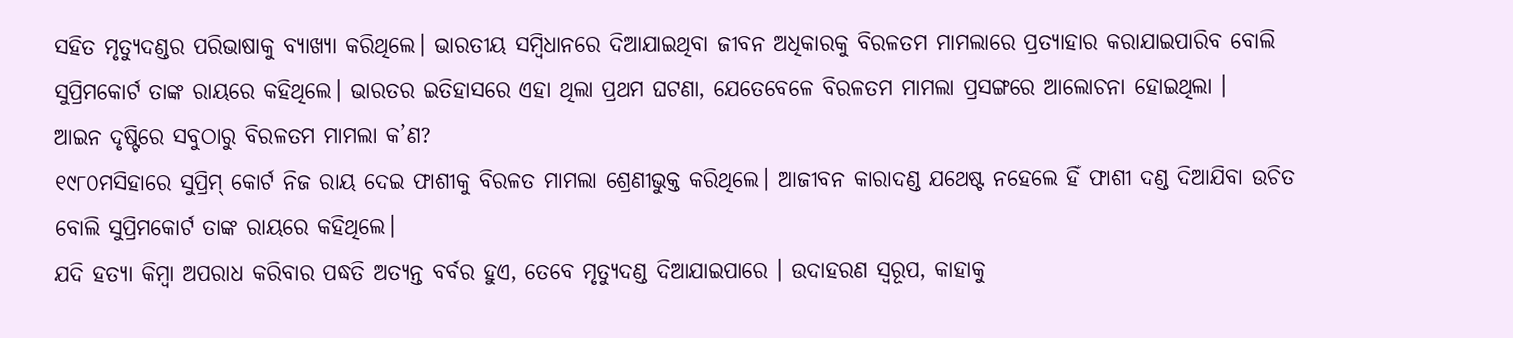ସହିତ ମୃତ୍ୟୁଦଣ୍ଡର ପରିଭାଷାକୁ ବ୍ୟାଖ୍ୟା କରିଥିଲେ। ଭାରତୀୟ ସମ୍ବିଧାନରେ ଦିଆଯାଇଥିବା ଜୀବନ ଅଧିକାରକୁ ବିରଳତମ ମାମଲାରେ ପ୍ରତ୍ୟାହାର କରାଯାଇପାରିବ ବୋଲି ସୁପ୍ରିମକୋର୍ଟ ତାଙ୍କ ରାୟରେ କହିଥିଲେ। ଭାରତର ଇତିହାସରେ ଏହା ଥିଲା ପ୍ରଥମ ଘଟଣା, ଯେତେବେଳେ ବିରଳତମ ମାମଲା ପ୍ରସଙ୍ଗରେ ଆଲୋଚନା ହୋଇଥିଲା ।
ଆଇନ ଦୃଷ୍ଟିରେ ସବୁଠାରୁ ବିରଳତମ ମାମଲା କ’ଣ?
୧୯୮୦ମସିହାରେ ସୁପ୍ରିମ୍ କୋର୍ଟ ନିଜ ରାୟ ଦେଇ ଫାଶୀକୁ ବିରଳତ ମାମଲା ଶ୍ରେଣୀଭୁକ୍ତ କରିଥିଲେ। ଆଜୀବନ କାରାଦଣ୍ଡ ଯଥେଷ୍ଟ ନହେଲେ ହିଁ ଫାଶୀ ଦଣ୍ଡ ଦିଆଯିବା ଉଚିତ ବୋଲି ସୁପ୍ରିମକୋର୍ଟ ତାଙ୍କ ରାୟରେ କହିଥିଲେ।
ଯଦି ହତ୍ୟା କିମ୍ବା ଅପରାଧ କରିବାର ପଦ୍ଧତି ଅତ୍ୟନ୍ତ ବର୍ବର ହୁଏ, ତେବେ ମୃତ୍ୟୁଦଣ୍ଡ ଦିଆଯାଇପାରେ । ଉଦାହରଣ ସ୍ୱରୂପ, କାହାକୁ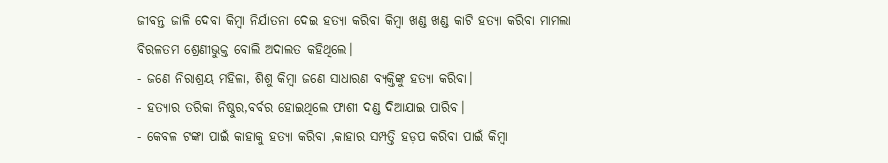ଜୀବନ୍ତ ଜାଳି ଦେବା କିମ୍ବା ନିର୍ଯାତନା ଦେଇ ହତ୍ୟା କରିବା କିମ୍ବା ଖଣ୍ଡ ଖଣ୍ଡ କାଟି ହତ୍ୟା କରିବା ମାମଲା ବିରଳତମ ଶ୍ରେଣୀଭୁକ୍ତ ବୋଲି ଅଦାଲତ କହିଥିଲେ।
- ଜଣେ ନିରାଶ୍ରୟ ମହିଳା, ଶିଶୁ କିମ୍ବା ଜଣେ ସାଧାରଣ ବ୍ୟକ୍ତିଙ୍କୁ ହତ୍ୟା କରିବା।
- ହତ୍ୟାର ତରିକା ନିଷ୍ଠୁର,ବର୍ବର ହୋଇଥିଲେ ଫାଶୀ ଦଣ୍ଡ ଦିଆଯାଇ ପାରିବ।
- କେବଳ ଟଙ୍କା ପାଇଁ କାହାକୁ ହତ୍ୟା କରିବା ,କାହାର ସମ୍ପତ୍ତି ହଡ଼ପ କରିବା ପାଇଁ କିମ୍ବା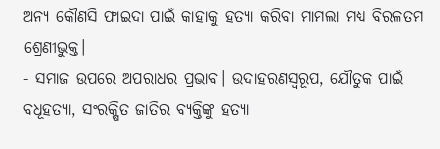ଅନ୍ୟ କୌଣସି ଫାଇଦା ପାଇଁ କାହାକୁ ହତ୍ୟା କରିବା ମାମଲା ମଧ୍ୟ ବିରଳତମ ଶ୍ରେଣୀଭୁକ୍ତ।
- ସମାଜ ଉପରେ ଅପରାଧର ପ୍ରଭାବ। ଉଦାହରଣସ୍ୱରୂପ, ଯୌତୁକ ପାଇଁ ବଧୂହତ୍ୟା, ସଂରକ୍ଷିତ ଜାତିର ବ୍ୟକ୍ତିଙ୍କୁ ହତ୍ୟା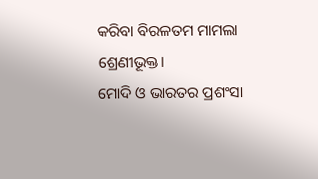କରିବା ବିରଳତମ ମାମଲା ଶ୍ରେଣୀଭୂକ୍ତ।
ମୋଦି ଓ ଭାରତର ପ୍ରଶଂସା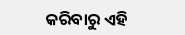କରିବାରୁ ଏହି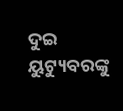ଦୁଇ ୟୁଟ୍ୟୁବରଙ୍କୁ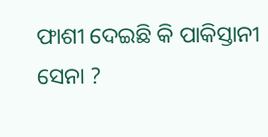ଫାଶୀ ଦେଇଛି କି ପାକିସ୍ତାନୀ ସେନା ?